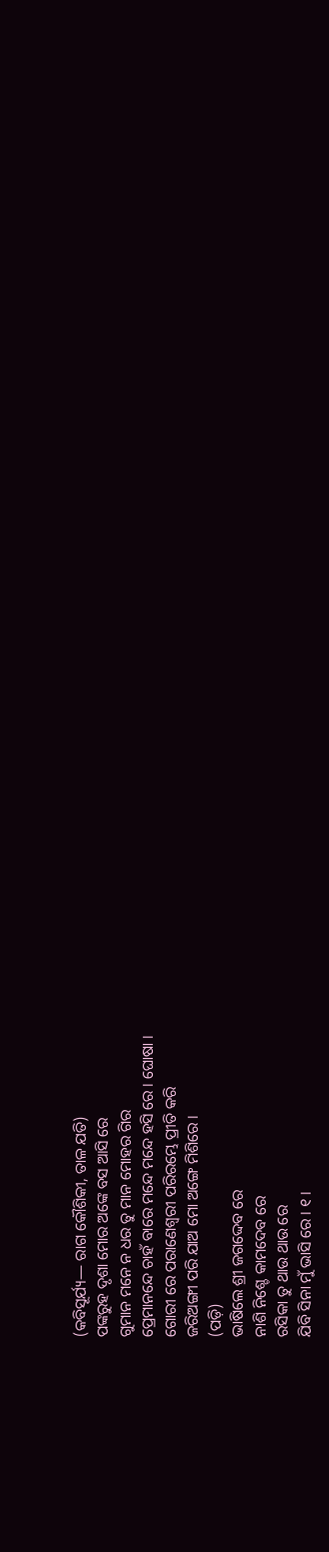(କବିସୂର୍ଯ୍ୟ— ରାଗ କୌଶିକୀ, ତାଳ ଯତି)
ପଙ୍କରୁହ ଦୃଶା ମୋର ଅଙ୍କେ ବସ ଆସି ରେ
ଗୁମାନ ମନେ ନ ଧର ତୁ ମାନ ମୋହର ଗିର
ପ୍ରେମାନନ୍ଦେ ଚାହଁ ବାରେ ମନ୍ଦେ ମନ୍ଦେ ହସି ରେ । ଘୋଷା ।
ଗୋରୀ ରେ ପରାଣେଶ୍ୱରୀ ପରିରମ୍ଭେ ପ୍ରୀତି କରି
ଜରିଅଙ୍ଗୀ ପରି ଯାଅ ମୋ ଅଙ୍ଗେ ମିଶିରେ ।
(ପଡ଼ି)
ଭାଷିଲେ ଶ୍ରୀ ଜଗଦ୍ଦେବ ରେ
ନାଶି ନିଶ୍ଚେ କାମଦେବ ରେ
ରସିକା ତୁ ଥାଉ ଥାଉ ରେ
ଯିବି ସିନା ମୁଁ ଭାସି ରେ । ୧ ।